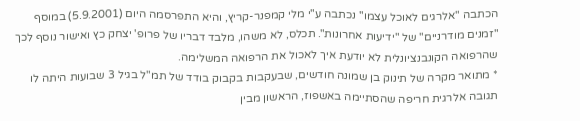הכתבה "אלרגים לאוכל עצמו" נכתבה ע"י מלי קמפנר-קריץ, והיא התפרסמה היום (5.9.2001) במוסף "זמנים מודרניים" של "ידיעות אחרונות". תכלס, לא משהו, מלבד דבריו של פרופ' יצחק כץ ואישור נוסף לכך שהרפואה הקונבנציונלית לא יודעת איך לאכול את הרפואה המשלימה.
* מתואר מקרה של תינוק בן שמונה חודשים, שבעקבות בקבוק בודד של תמ"ל בגיל 3 שבועות היתה לו תגובה אלרגית חריפה שהסתיימה באשפוז, הראשון מבין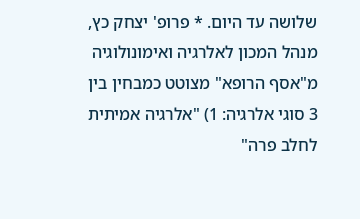שלושה עד היום. * פרופ' יצחק כץ, מנהל המכון לאלרגיה ואימונולוגיה מ"אסף הרופא" מצוטט כמבחין בין 3 סוגי אלרגיה: 1) "אלרגיה אמיתית לחלב פרה"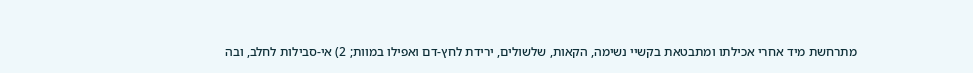מתרחשת מיד אחרי אכילתו ומתבטאת בקשיי נשימה, הקאות, שלשולים, ירידת לחץ-דם ואפילו במוות; 2) אי-סבילות לחלב, ובה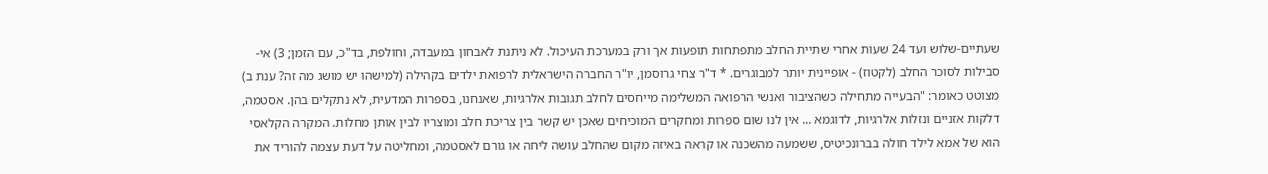שעתיים-שלוש ועד 24 שעות אחרי שתיית החלב מתפתחות תופעות אך ורק במערכת העיכול. לא ניתנת לאבחון במעבדה, וחולפת, בד"כ, עם הזמן; 3) אי-סבילות לסוכר החלב (לקטוז) - אופיינית יותר למבוגרים. * ד"ר צחי גרוסמן, יו"ר החברה הישראלית לרפואת ילדים בקהילה (למישהו יש מושג מה זה? ענת ב) מצוטט כאומר: "הבעייה מתחילה כשהציבור ואנשי הרפואה המשלימה מייחסים לחלב תגובות אלרגיות, שאנחנו, בספרות המדעית, לא נתקלים בהן. אסטמה, דלקות אזניים ונזלות אלרגיות, לדוגמא ... אין לנו שום ספרות ומחקרים המוכיחים שאכן יש קשר בין צריכת חלב ומוצריו לבין אותן מחלות. המקרה הקלאסי הוא של אמא לילד חולה בברונכיטיס, ששמעה מהשכנה או קראה באיזה מקום שהחלב עושה ליחה או גורם לאסטמה, ומחליטה על דעת עצמה להוריד את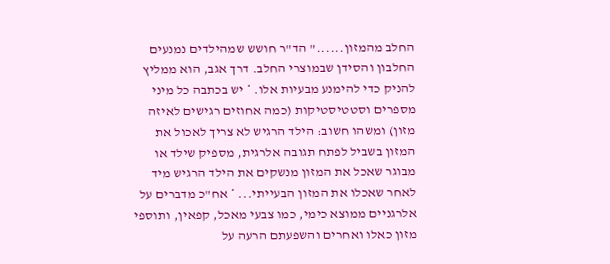החלב מהמזון......" הד"ר חושש שמהילדים נמנעים החלבון והסידן שבמוצרי החלב. דרך אגב, הוא ממליץ להניק כדי להימנע מבעיות אלו. * יש בכתבה כל מיני מספרים וסטטיסטיקות (כמה אחוזים רגישים לאיזה מזון) ומשהו חשוב: הילד הרגיש לא צריך לאכול את המזון בשביל לפתח תגובה אלרגית, מספיק שילד או מבוגר שאכל את המזון מנשקים את הילד הרגיש מיד לאחר שאכלו את המזון הבעייתי... * אח"כ מדברים על אלרגניים ממוצא כימי, כמו צבעי מאכל, קפאין, ותוספי מזון כאלו ואחרים והשפעתם הרעה על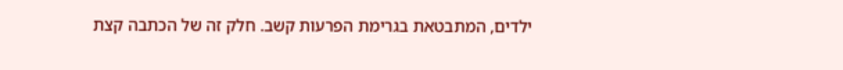ילדים, המתבטאת בגרימת הפרעות קשב. חלק זה של הכתבה קצת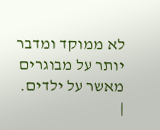לא ממוקד ומדבר יותר על מבוגרים מאשר על ילדים.
|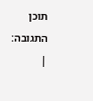תוכן התגובה:
|